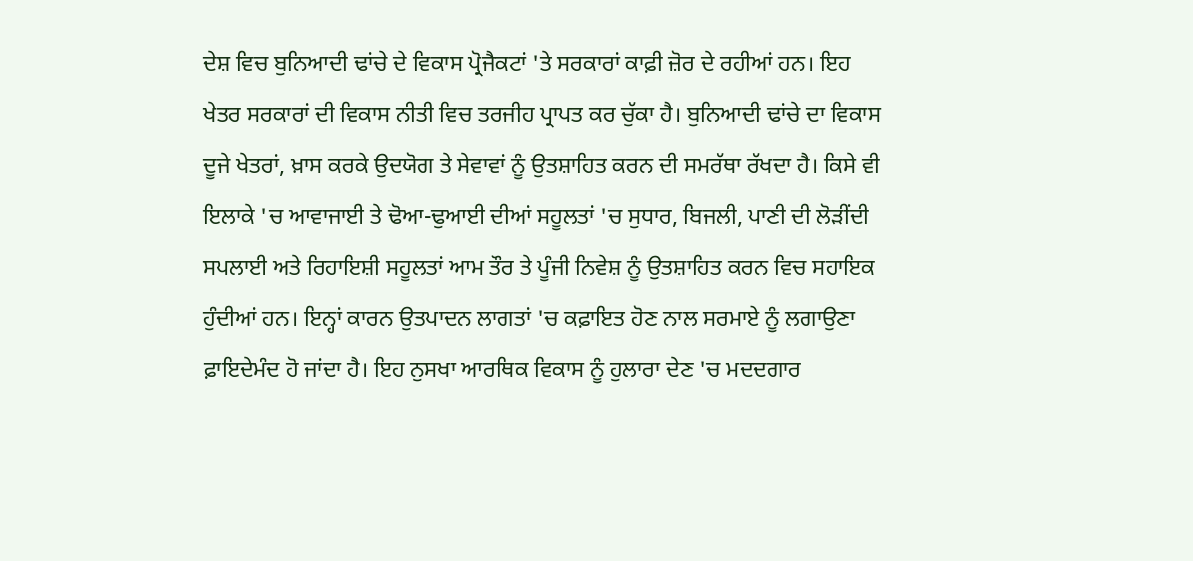ਦੇਸ਼ ਵਿਚ ਬੁਨਿਆਦੀ ਢਾਂਚੇ ਦੇ ਵਿਕਾਸ ਪ੍ਰੋਜੈਕਟਾਂ 'ਤੇ ਸਰਕਾਰਾਂ ਕਾਫ਼ੀ ਜ਼ੋਰ ਦੇ ਰਹੀਆਂ ਹਨ। ਇਹ ਖੇਤਰ ਸਰਕਾਰਾਂ ਦੀ ਵਿਕਾਸ ਨੀਤੀ ਵਿਚ ਤਰਜੀਹ ਪ੍ਰਾਪਤ ਕਰ ਚੁੱਕਾ ਹੈ। ਬੁਨਿਆਦੀ ਢਾਂਚੇ ਦਾ ਵਿਕਾਸ ਦੂਜੇ ਖੇਤਰਾਂ, ਖ਼ਾਸ ਕਰਕੇ ਉਦਯੋਗ ਤੇ ਸੇਵਾਵਾਂ ਨੂੰ ਉਤਸ਼ਾਹਿਤ ਕਰਨ ਦੀ ਸਮਰੱਥਾ ਰੱਖਦਾ ਹੈ। ਕਿਸੇ ਵੀ ਇਲਾਕੇ 'ਚ ਆਵਾਜਾਈ ਤੇ ਢੋਆ-ਢੁਆਈ ਦੀਆਂ ਸਹੂਲਤਾਂ 'ਚ ਸੁਧਾਰ, ਬਿਜਲੀ, ਪਾਣੀ ਦੀ ਲੋੜੀਂਦੀ ਸਪਲਾਈ ਅਤੇ ਰਿਹਾਇਸ਼ੀ ਸਹੂਲਤਾਂ ਆਮ ਤੌਰ ਤੇ ਪੂੰਜੀ ਨਿਵੇਸ਼ ਨੂੰ ਉਤਸ਼ਾਹਿਤ ਕਰਨ ਵਿਚ ਸਹਾਇਕ ਹੁੰਦੀਆਂ ਹਨ। ਇਨ੍ਹਾਂ ਕਾਰਨ ਉਤਪਾਦਨ ਲਾਗਤਾਂ 'ਚ ਕਫ਼ਾਇਤ ਹੋਣ ਨਾਲ ਸਰਮਾਏ ਨੂੰ ਲਗਾਉਣਾ ਫ਼ਾਇਦੇਮੰਦ ਹੋ ਜਾਂਦਾ ਹੈ। ਇਹ ਨੁਸਖਾ ਆਰਥਿਕ ਵਿਕਾਸ ਨੂੰ ਹੁਲਾਰਾ ਦੇਣ 'ਚ ਮਦਦਗਾਰ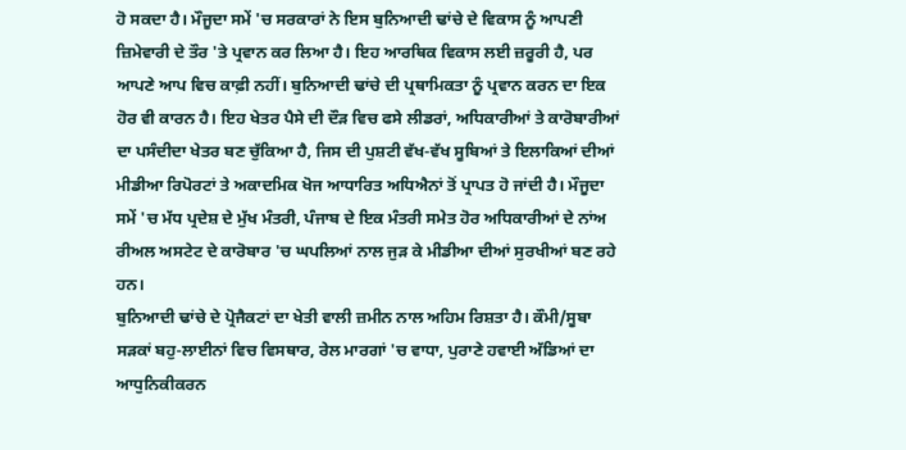ਹੋ ਸਕਦਾ ਹੈ। ਮੌਜੂਦਾ ਸਮੇਂ 'ਚ ਸਰਕਾਰਾਂ ਨੇ ਇਸ ਬੁਨਿਆਦੀ ਢਾਂਚੇ ਦੇ ਵਿਕਾਸ ਨੂੰ ਆਪਣੀ ਜ਼ਿਮੇਵਾਰੀ ਦੇ ਤੌਰ 'ਤੇ ਪ੍ਰਵਾਨ ਕਰ ਲਿਆ ਹੈ। ਇਹ ਆਰਥਿਕ ਵਿਕਾਸ ਲਈ ਜ਼ਰੂਰੀ ਹੈ, ਪਰ ਆਪਣੇ ਆਪ ਵਿਚ ਕਾਫ਼ੀ ਨਹੀਂ। ਬੁਨਿਆਦੀ ਢਾਂਚੇ ਦੀ ਪ੍ਰਥਾਮਿਕਤਾ ਨੂੰ ਪ੍ਰਵਾਨ ਕਰਨ ਦਾ ਇਕ ਹੋਰ ਵੀ ਕਾਰਨ ਹੈ। ਇਹ ਖੇਤਰ ਪੈਸੇ ਦੀ ਦੌੜ ਵਿਚ ਫਸੇ ਲੀਡਰਾਂ, ਅਧਿਕਾਰੀਆਂ ਤੇ ਕਾਰੋਬਾਰੀਆਂ ਦਾ ਪਸੰਦੀਦਾ ਖੇਤਰ ਬਣ ਚੁੱਕਿਆ ਹੈ, ਜਿਸ ਦੀ ਪੁਸ਼ਟੀ ਵੱਖ-ਵੱਖ ਸੂਬਿਆਂ ਤੇ ਇਲਾਕਿਆਂ ਦੀਆਂ ਮੀਡੀਆ ਰਿਪੋਰਟਾਂ ਤੇ ਅਕਾਦਮਿਕ ਖੋਜ ਆਧਾਰਿਤ ਅਧਿਐਨਾਂ ਤੋਂ ਪ੍ਰਾਪਤ ਹੋ ਜਾਂਦੀ ਹੈ। ਮੌਜੂਦਾ ਸਮੇਂ 'ਚ ਮੱਧ ਪ੍ਰਦੇਸ਼ ਦੇ ਮੁੱਖ ਮੰਤਰੀ, ਪੰਜਾਬ ਦੇ ਇਕ ਮੰਤਰੀ ਸਮੇਤ ਹੋਰ ਅਧਿਕਾਰੀਆਂ ਦੇ ਨਾਂਅ ਰੀਅਲ ਅਸਟੇਟ ਦੇ ਕਾਰੋਬਾਰ 'ਚ ਘਪਲਿਆਂ ਨਾਲ ਜੁੜ ਕੇ ਮੀਡੀਆ ਦੀਆਂ ਸੁਰਖੀਆਂ ਬਣ ਰਹੇ ਹਨ।
ਬੁਨਿਆਦੀ ਢਾਂਚੇ ਦੇ ਪ੍ਰੋਜੈਕਟਾਂ ਦਾ ਖੇਤੀ ਵਾਲੀ ਜ਼ਮੀਨ ਨਾਲ ਅਹਿਮ ਰਿਸ਼ਤਾ ਹੈ। ਕੌਮੀ/ਸੂਬਾ ਸੜਕਾਂ ਬਹੁ-ਲਾਈਨਾਂ ਵਿਚ ਵਿਸਥਾਰ, ਰੇਲ ਮਾਰਗਾਂ 'ਚ ਵਾਧਾ, ਪੁਰਾਣੇ ਹਵਾਈ ਅੱਡਿਆਂ ਦਾ ਆਧੁਨਿਕੀਕਰਨ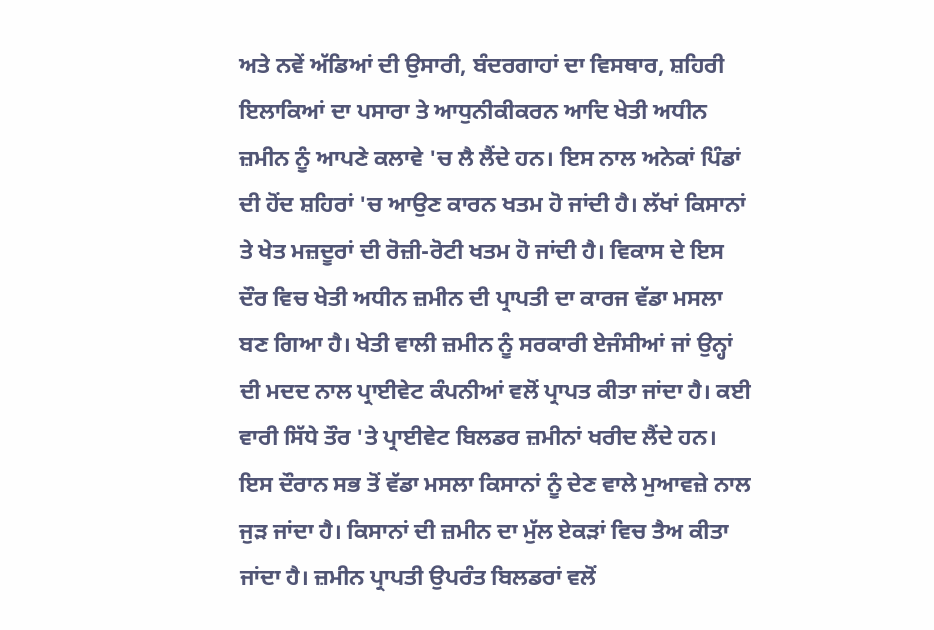ਅਤੇ ਨਵੇਂ ਅੱਡਿਆਂ ਦੀ ਉਸਾਰੀ, ਬੰਦਰਗਾਹਾਂ ਦਾ ਵਿਸਥਾਰ, ਸ਼ਹਿਰੀ ਇਲਾਕਿਆਂ ਦਾ ਪਸਾਰਾ ਤੇ ਆਧੁਨੀਕੀਕਰਨ ਆਦਿ ਖੇਤੀ ਅਧੀਨ ਜ਼ਮੀਨ ਨੂੰ ਆਪਣੇ ਕਲਾਵੇ 'ਚ ਲੈ ਲੈਂਦੇ ਹਨ। ਇਸ ਨਾਲ ਅਨੇਕਾਂ ਪਿੰਡਾਂ ਦੀ ਹੋਂਦ ਸ਼ਹਿਰਾਂ 'ਚ ਆਉਣ ਕਾਰਨ ਖਤਮ ਹੋ ਜਾਂਦੀ ਹੈ। ਲੱਖਾਂ ਕਿਸਾਨਾਂ ਤੇ ਖੇਤ ਮਜ਼ਦੂਰਾਂ ਦੀ ਰੋਜ਼ੀ-ਰੋਟੀ ਖਤਮ ਹੋ ਜਾਂਦੀ ਹੈ। ਵਿਕਾਸ ਦੇ ਇਸ ਦੌਰ ਵਿਚ ਖੇਤੀ ਅਧੀਨ ਜ਼ਮੀਨ ਦੀ ਪ੍ਰਾਪਤੀ ਦਾ ਕਾਰਜ ਵੱਡਾ ਮਸਲਾ ਬਣ ਗਿਆ ਹੈ। ਖੇਤੀ ਵਾਲੀ ਜ਼ਮੀਨ ਨੂੰ ਸਰਕਾਰੀ ਏਜੰਸੀਆਂ ਜਾਂ ਉਨ੍ਹਾਂ ਦੀ ਮਦਦ ਨਾਲ ਪ੍ਰਾਈਵੇਟ ਕੰਪਨੀਆਂ ਵਲੋਂ ਪ੍ਰਾਪਤ ਕੀਤਾ ਜਾਂਦਾ ਹੈ। ਕਈ ਵਾਰੀ ਸਿੱਧੇ ਤੌਰ 'ਤੇ ਪ੍ਰਾਈਵੇਟ ਬਿਲਡਰ ਜ਼ਮੀਨਾਂ ਖਰੀਦ ਲੈਂਦੇ ਹਨ। ਇਸ ਦੌਰਾਨ ਸਭ ਤੋਂ ਵੱਡਾ ਮਸਲਾ ਕਿਸਾਨਾਂ ਨੂੰ ਦੇਣ ਵਾਲੇ ਮੁਆਵਜ਼ੇ ਨਾਲ ਜੁੜ ਜਾਂਦਾ ਹੈ। ਕਿਸਾਨਾਂ ਦੀ ਜ਼ਮੀਨ ਦਾ ਮੁੱਲ ਏਕੜਾਂ ਵਿਚ ਤੈਅ ਕੀਤਾ ਜਾਂਦਾ ਹੈ। ਜ਼ਮੀਨ ਪ੍ਰਾਪਤੀ ਉਪਰੰਤ ਬਿਲਡਰਾਂ ਵਲੋਂ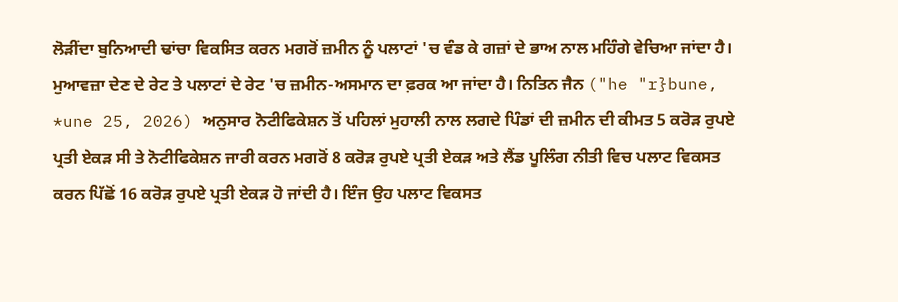ਲੋੜੀਂਦਾ ਬੁਨਿਆਦੀ ਢਾਂਚਾ ਵਿਕਸਿਤ ਕਰਨ ਮਗਰੋਂ ਜ਼ਮੀਨ ਨੂੰ ਪਲਾਟਾਂ 'ਚ ਵੰਡ ਕੇ ਗਜ਼ਾਂ ਦੇ ਭਾਅ ਨਾਲ ਮਹਿੰਗੇ ਵੇਚਿਆ ਜਾਂਦਾ ਹੈ। ਮੁਆਵਜ਼ਾ ਦੇਣ ਦੇ ਰੇਟ ਤੇ ਪਲਾਟਾਂ ਦੇ ਰੇਟ 'ਚ ਜ਼ਮੀਨ-ਅਸਮਾਨ ਦਾ ਫ਼ਰਕ ਆ ਜਾਂਦਾ ਹੈ। ਨਿਤਿਨ ਜੈਨ ("he "r}bune, *une 25, 2026) ਅਨੁਸਾਰ ਨੋਟੀਫਿਕੇਸ਼ਨ ਤੋਂ ਪਹਿਲਾਂ ਮੁਹਾਲੀ ਨਾਲ ਲਗਦੇ ਪਿੰਡਾਂ ਦੀ ਜ਼ਮੀਨ ਦੀ ਕੀਮਤ 5 ਕਰੋੜ ਰੁਪਏ ਪ੍ਰਤੀ ਏਕੜ ਸੀ ਤੇ ਨੋਟੀਫਿਕੇਸ਼ਨ ਜਾਰੀ ਕਰਨ ਮਗਰੋਂ 8 ਕਰੋੜ ਰੁਪਏ ਪ੍ਰਤੀ ਏਕੜ ਅਤੇ ਲੈਂਡ ਪੂਲਿੰਗ ਨੀਤੀ ਵਿਚ ਪਲਾਟ ਵਿਕਸਤ ਕਰਨ ਪਿੱਛੋਂ 16 ਕਰੋੜ ਰੁਪਏ ਪ੍ਰਤੀ ਏਕੜ ਹੋ ਜਾਂਦੀ ਹੈ। ਇੰਜ ਉਹ ਪਲਾਟ ਵਿਕਸਤ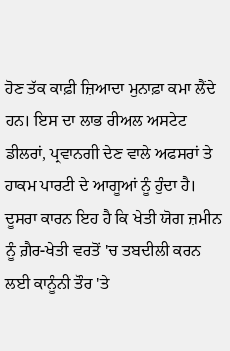ਹੋਣ ਤੱਕ ਕਾਫ਼ੀ ਜ਼ਿਆਦਾ ਮੁਨਾਫ਼ਾ ਕਮਾ ਲੈਂਦੇ ਹਨ। ਇਸ ਦਾ ਲਾਭ ਰੀਅਲ ਅਸਟੇਟ ਡੀਲਰਾਂ, ਪ੍ਰਵਾਨਗੀ ਦੇਣ ਵਾਲੇ ਅਫਸਰਾਂ ਤੇ ਹਾਕਮ ਪਾਰਟੀ ਦੇ ਆਗੂਆਂ ਨੂੰ ਹੁੰਦਾ ਹੈ। ਦੂਸਰਾ ਕਾਰਨ ਇਹ ਹੈ ਕਿ ਖੇਤੀ ਯੋਗ ਜ਼ਮੀਨ ਨੂੰ ਗ਼ੈਰ-ਖੇਤੀ ਵਰਤੋਂ 'ਚ ਤਬਦੀਲੀ ਕਰਨ ਲਈ ਕਾਨੂੰਨੀ ਤੌਰ 'ਤੇ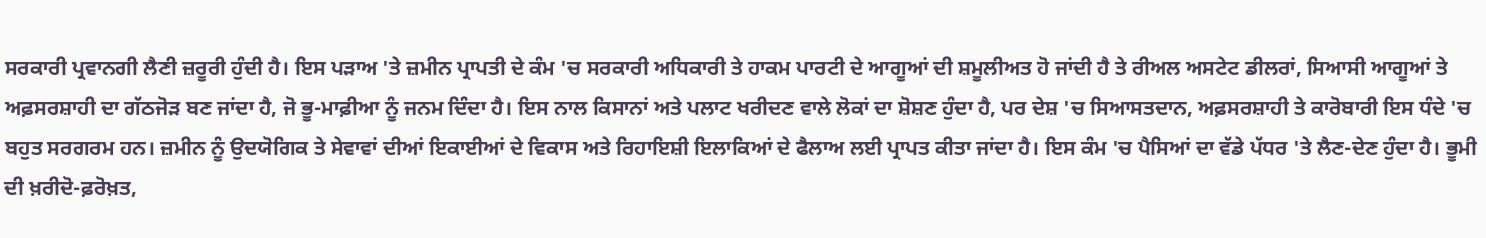ਸਰਕਾਰੀ ਪ੍ਰਵਾਨਗੀ ਲੈਣੀ ਜ਼ਰੂਰੀ ਹੁੰਦੀ ਹੈ। ਇਸ ਪੜਾਅ 'ਤੇ ਜ਼ਮੀਨ ਪ੍ਰਾਪਤੀ ਦੇ ਕੰਮ 'ਚ ਸਰਕਾਰੀ ਅਧਿਕਾਰੀ ਤੇ ਹਾਕਮ ਪਾਰਟੀ ਦੇ ਆਗੂਆਂ ਦੀ ਸ਼ਮੂਲੀਅਤ ਹੋ ਜਾਂਦੀ ਹੈ ਤੇ ਰੀਅਲ ਅਸਟੇਟ ਡੀਲਰਾਂ, ਸਿਆਸੀ ਆਗੂਆਂ ਤੇ ਅਫ਼ਸਰਸ਼ਾਹੀ ਦਾ ਗੱਠਜੋੜ ਬਣ ਜਾਂਦਾ ਹੈ, ਜੋ ਭੂ-ਮਾਫ਼ੀਆ ਨੂੰ ਜਨਮ ਦਿੰਦਾ ਹੈ। ਇਸ ਨਾਲ ਕਿਸਾਨਾਂ ਅਤੇ ਪਲਾਟ ਖਰੀਦਣ ਵਾਲੇ ਲੋਕਾਂ ਦਾ ਸ਼ੋਸ਼ਣ ਹੁੰਦਾ ਹੈ, ਪਰ ਦੇਸ਼ 'ਚ ਸਿਆਸਤਦਾਨ, ਅਫ਼ਸਰਸ਼ਾਹੀ ਤੇ ਕਾਰੋਬਾਰੀ ਇਸ ਧੰਦੇ 'ਚ ਬਹੁਤ ਸਰਗਰਮ ਹਨ। ਜ਼ਮੀਨ ਨੂੰ ਉਦਯੋਗਿਕ ਤੇ ਸੇਵਾਵਾਂ ਦੀਆਂ ਇਕਾਈਆਂ ਦੇ ਵਿਕਾਸ ਅਤੇ ਰਿਹਾਇਸ਼ੀ ਇਲਾਕਿਆਂ ਦੇ ਫੈਲਾਅ ਲਈ ਪ੍ਰਾਪਤ ਕੀਤਾ ਜਾਂਦਾ ਹੈ। ਇਸ ਕੰਮ 'ਚ ਪੈਸਿਆਂ ਦਾ ਵੱਡੇ ਪੱਧਰ 'ਤੇ ਲੈਣ-ਦੇਣ ਹੁੰਦਾ ਹੈ। ਭੂਮੀ ਦੀ ਖ਼ਰੀਦੋ-ਫ਼ਰੋਖ਼ਤ,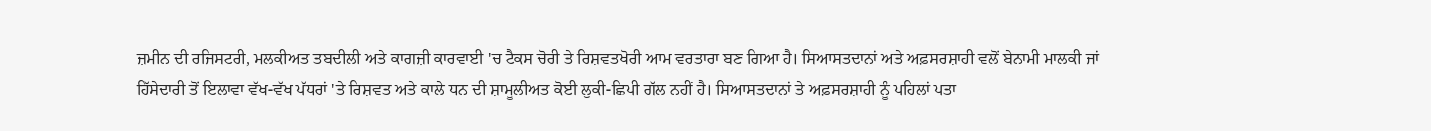ਜ਼ਮੀਨ ਦੀ ਰਜਿਸਟਰੀ, ਮਲਕੀਅਤ ਤਬਦੀਲੀ ਅਤੇ ਕਾਗਜ਼ੀ ਕਾਰਵਾਈ 'ਚ ਟੈਕਸ ਚੋਰੀ ਤੇ ਰਿਸ਼ਵਤਖੋਰੀ ਆਮ ਵਰਤਾਰਾ ਬਣ ਗਿਆ ਹੈ। ਸਿਆਸਤਦਾਨਾਂ ਅਤੇ ਅਫ਼ਸਰਸ਼ਾਹੀ ਵਲੋਂ ਬੇਨਾਮੀ ਮਾਲਕੀ ਜਾਂ ਹਿੱਸੇਦਾਰੀ ਤੋਂ ਇਲਾਵਾ ਵੱਖ-ਵੱਖ ਪੱਧਰਾਂ 'ਤੇ ਰਿਸ਼ਵਤ ਅਤੇ ਕਾਲੇ ਧਨ ਦੀ ਸ਼ਾਮੂਲੀਅਤ ਕੋਈ ਲੁਕੀ-ਛਿਪੀ ਗੱਲ ਨਹੀਂ ਹੈ। ਸਿਆਸਤਦਾਨਾਂ ਤੇ ਅਫ਼ਸਰਸ਼ਾਹੀ ਨੂੰ ਪਹਿਲਾਂ ਪਤਾ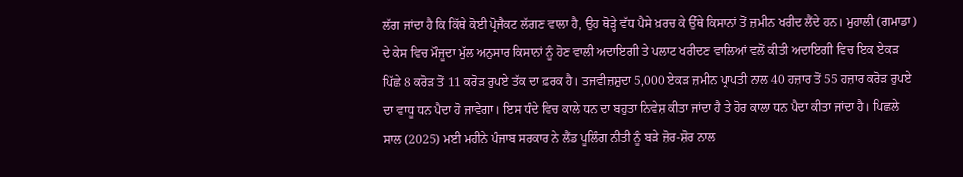ਲੱਗ ਜਾਂਦਾ ਹੈ ਕਿ ਕਿੱਥੇ ਕੋਈ ਪ੍ਰੋਜੈਕਟ ਲੱਗਣ ਵਾਲਾ ਹੈ, ਉਹ ਥੋੜ੍ਹੇ ਵੱਧ ਪੈਸੇ ਖ਼ਰਚ ਕੇ ਉੱਥੇ ਕਿਸਾਨਾਂ ਤੋਂ ਜ਼ਮੀਨ ਖਰੀਦ ਲੈਂਦੇ ਹਨ। ਮੁਹਾਲੀ (ਗਮਾਡਾ) ਦੇ ਕੇਸ ਵਿਚ ਮੌਜੂਦਾ ਮੁੱਲ ਅਨੁਸਾਰ ਕਿਸਾਨਾਂ ਨੂੰ ਹੋਣ ਵਾਲੀ ਅਦਾਇਗੀ ਤੇ ਪਲਾਟ ਖਰੀਦਣ ਵਾਲਿਆਂ ਵਲੋਂ ਕੀਤੀ ਅਦਾਇਗੀ ਵਿਚ ਇਕ ਏਕੜ ਪਿੱਛੇ 8 ਕਰੋੜ ਤੋਂ 11 ਕਰੋੜ ਰੁਪਏ ਤੱਕ ਦਾ ਫ਼ਰਕ ਹੈ। ਤਜਵੀਜ਼ਸ਼ੁਦਾ 5,000 ਏਕੜ ਜ਼ਮੀਨ ਪ੍ਰਾਪਤੀ ਨਾਲ 40 ਹਜ਼ਾਰ ਤੋਂ 55 ਹਜ਼ਾਰ ਕਰੋੜ ਰੁਪਏ ਦਾ ਵਾਧੂ ਧਨ ਪੈਦਾ ਹੋ ਜਾਵੇਗਾ। ਇਸ ਧੰਦੇ ਵਿਚ ਕਾਲੇ ਧਨ ਦਾ ਬਹੁਤਾ ਨਿਵੇਸ਼ ਕੀਤਾ ਜਾਂਦਾ ਹੈ ਤੇ ਹੋਰ ਕਾਲਾ ਧਨ ਪੈਦਾ ਕੀਤਾ ਜਾਂਦਾ ਹੈ। ਪਿਛਲੇ ਸਾਲ (2025) ਮਈ ਮਹੀਨੇ ਪੰਜਾਬ ਸਰਕਾਰ ਨੇ ਲੈਂਡ ਪੂਲਿੰਗ ਨੀਤੀ ਨੂੰ ਬੜੇ ਜ਼ੋਰ-ਸ਼ੋਰ ਨਾਲ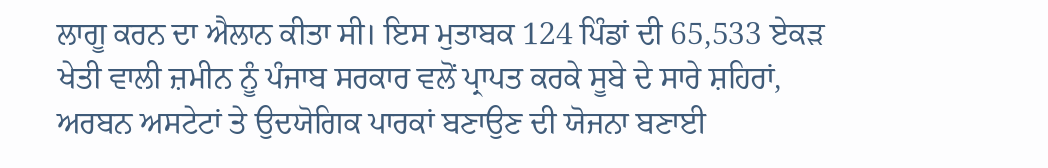ਲਾਗੂ ਕਰਨ ਦਾ ਐਲਾਨ ਕੀਤਾ ਸੀ। ਇਸ ਮੁਤਾਬਕ 124 ਪਿੰਡਾਂ ਦੀ 65,533 ਏਕੜ ਖੇਤੀ ਵਾਲੀ ਜ਼ਮੀਨ ਨੂੰ ਪੰਜਾਬ ਸਰਕਾਰ ਵਲੋਂ ਪ੍ਰਾਪਤ ਕਰਕੇ ਸੂਬੇ ਦੇ ਸਾਰੇ ਸ਼ਹਿਰਾਂ, ਅਰਬਨ ਅਸਟੇਟਾਂ ਤੇ ਉਦਯੋਗਿਕ ਪਾਰਕਾਂ ਬਣਾਉਣ ਦੀ ਯੋਜਨਾ ਬਣਾਈ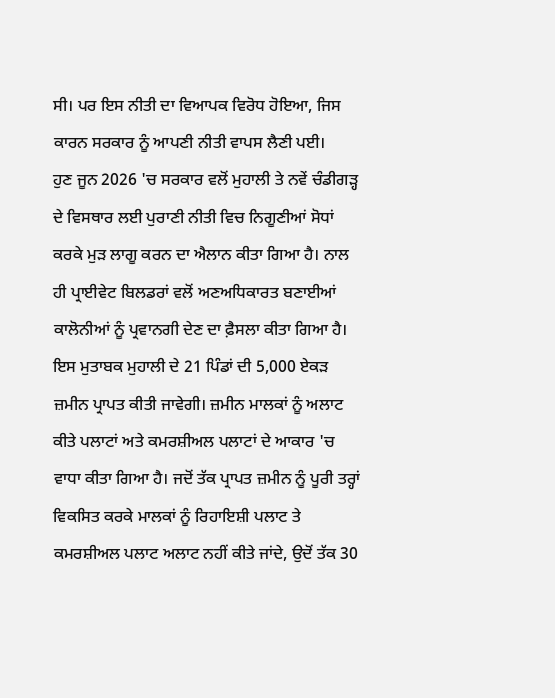ਸੀ। ਪਰ ਇਸ ਨੀਤੀ ਦਾ ਵਿਆਪਕ ਵਿਰੋਧ ਹੋਇਆ, ਜਿਸ ਕਾਰਨ ਸਰਕਾਰ ਨੂੰ ਆਪਣੀ ਨੀਤੀ ਵਾਪਸ ਲੈਣੀ ਪਈ।
ਹੁਣ ਜੂਨ 2026 'ਚ ਸਰਕਾਰ ਵਲੋਂ ਮੁਹਾਲੀ ਤੇ ਨਵੇਂ ਚੰਡੀਗੜ੍ਹ ਦੇ ਵਿਸਥਾਰ ਲਈ ਪੁਰਾਣੀ ਨੀਤੀ ਵਿਚ ਨਿਗੂਣੀਆਂ ਸੋਧਾਂ ਕਰਕੇ ਮੁੜ ਲਾਗੂ ਕਰਨ ਦਾ ਐਲਾਨ ਕੀਤਾ ਗਿਆ ਹੈ। ਨਾਲ ਹੀ ਪ੍ਰਾਈਵੇਟ ਬਿਲਡਰਾਂ ਵਲੋਂ ਅਣਅਧਿਕਾਰਤ ਬਣਾਈਆਂ ਕਾਲੋਨੀਆਂ ਨੂੰ ਪ੍ਰਵਾਨਗੀ ਦੇਣ ਦਾ ਫ਼ੈਸਲਾ ਕੀਤਾ ਗਿਆ ਹੈ। ਇਸ ਮੁਤਾਬਕ ਮੁਹਾਲੀ ਦੇ 21 ਪਿੰਡਾਂ ਦੀ 5,000 ਏਕੜ ਜ਼ਮੀਨ ਪ੍ਰਾਪਤ ਕੀਤੀ ਜਾਵੇਗੀ। ਜ਼ਮੀਨ ਮਾਲਕਾਂ ਨੂੰ ਅਲਾਟ ਕੀਤੇ ਪਲਾਟਾਂ ਅਤੇ ਕਮਰਸ਼ੀਅਲ ਪਲਾਟਾਂ ਦੇ ਆਕਾਰ 'ਚ ਵਾਧਾ ਕੀਤਾ ਗਿਆ ਹੈ। ਜਦੋਂ ਤੱਕ ਪ੍ਰਾਪਤ ਜ਼ਮੀਨ ਨੂੰ ਪੂਰੀ ਤਰ੍ਹਾਂ ਵਿਕਸਿਤ ਕਰਕੇ ਮਾਲਕਾਂ ਨੂੰ ਰਿਹਾਇਸ਼ੀ ਪਲਾਟ ਤੇ ਕਮਰਸ਼ੀਅਲ ਪਲਾਟ ਅਲਾਟ ਨਹੀਂ ਕੀਤੇ ਜਾਂਦੇ, ਉਦੋਂ ਤੱਕ 30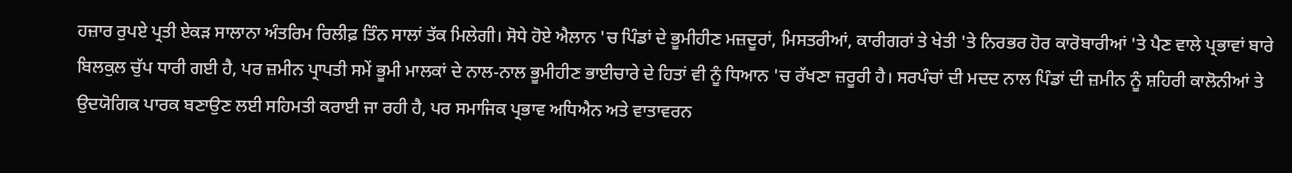ਹਜ਼ਾਰ ਰੁਪਏ ਪ੍ਰਤੀ ਏਕੜ ਸਾਲਾਨਾ ਅੰਤਰਿਮ ਰਿਲੀਫ਼ ਤਿੰਨ ਸਾਲਾਂ ਤੱਕ ਮਿਲੇਗੀ। ਸੋਧੇ ਹੋਏ ਐਲਾਨ 'ਚ ਪਿੰਡਾਂ ਦੇ ਭੂਮੀਹੀਣ ਮਜ਼ਦੂਰਾਂ, ਮਿਸਤਰੀਆਂ, ਕਾਰੀਗਰਾਂ ਤੇ ਖੇਤੀ 'ਤੇ ਨਿਰਭਰ ਹੋਰ ਕਾਰੋਬਾਰੀਆਂ 'ਤੇ ਪੈਣ ਵਾਲੇ ਪ੍ਰਭਾਵਾਂ ਬਾਰੇ ਬਿਲਕੁਲ ਚੁੱਪ ਧਾਰੀ ਗਈ ਹੈ, ਪਰ ਜ਼ਮੀਨ ਪ੍ਰਾਪਤੀ ਸਮੇਂ ਭੂਮੀ ਮਾਲਕਾਂ ਦੇ ਨਾਲ-ਨਾਲ ਭੂਮੀਹੀਣ ਭਾਈਚਾਰੇ ਦੇ ਹਿਤਾਂ ਵੀ ਨੂੰ ਧਿਆਨ 'ਚ ਰੱਖਣਾ ਜ਼ਰੂਰੀ ਹੈ। ਸਰਪੰਚਾਂ ਦੀ ਮਦਦ ਨਾਲ ਪਿੰਡਾਂ ਦੀ ਜ਼ਮੀਨ ਨੂੰ ਸ਼ਹਿਰੀ ਕਾਲੋਨੀਆਂ ਤੇ ਉਦਯੋਗਿਕ ਪਾਰਕ ਬਣਾਉਣ ਲਈ ਸਹਿਮਤੀ ਕਰਾਈ ਜਾ ਰਹੀ ਹੈ, ਪਰ ਸਮਾਜਿਕ ਪ੍ਰਭਾਵ ਅਧਿਐਨ ਅਤੇ ਵਾਤਾਵਰਨ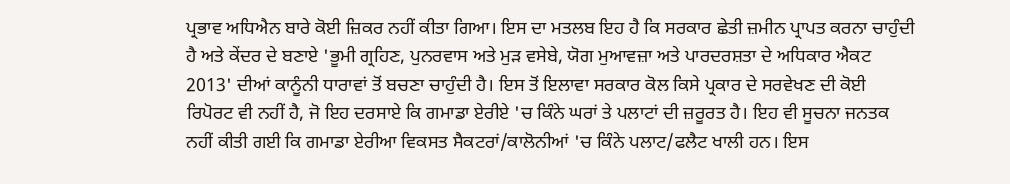ਪ੍ਰਭਾਵ ਅਧਿਐਨ ਬਾਰੇ ਕੋਈ ਜ਼ਿਕਰ ਨਹੀਂ ਕੀਤਾ ਗਿਆ। ਇਸ ਦਾ ਮਤਲਬ ਇਹ ਹੈ ਕਿ ਸਰਕਾਰ ਛੇਤੀ ਜ਼ਮੀਨ ਪ੍ਰਾਪਤ ਕਰਨਾ ਚਾਹੁੰਦੀ ਹੈ ਅਤੇ ਕੇਂਦਰ ਦੇ ਬਣਾਏ 'ਭੂਮੀ ਗ੍ਰਹਿਣ, ਪੁਨਰਵਾਸ ਅਤੇ ਮੁੜ ਵਸੇਬੇ, ਯੋਗ ਮੁਆਵਜ਼ਾ ਅਤੇ ਪਾਰਦਰਸ਼ਤਾ ਦੇ ਅਧਿਕਾਰ ਐਕਟ 2013' ਦੀਆਂ ਕਾਨੂੰਨੀ ਧਾਰਾਵਾਂ ਤੋਂ ਬਚਣਾ ਚਾਹੁੰਦੀ ਹੈ। ਇਸ ਤੋਂ ਇਲਾਵਾ ਸਰਕਾਰ ਕੋਲ ਕਿਸੇ ਪ੍ਰਕਾਰ ਦੇ ਸਰਵੇਖਣ ਦੀ ਕੋਈ ਰਿਪੋਰਟ ਵੀ ਨਹੀਂ ਹੈ, ਜੋ ਇਹ ਦਰਸਾਏ ਕਿ ਗਮਾਡਾ ਏਰੀਏ 'ਚ ਕਿੰਨੇ ਘਰਾਂ ਤੇ ਪਲਾਟਾਂ ਦੀ ਜ਼ਰੂਰਤ ਹੈ। ਇਹ ਵੀ ਸੂਚਨਾ ਜਨਤਕ ਨਹੀਂ ਕੀਤੀ ਗਈ ਕਿ ਗਮਾਡਾ ਏਰੀਆ ਵਿਕਸਤ ਸੈਕਟਰਾਂ/ਕਾਲੋਨੀਆਂ 'ਚ ਕਿੰਨੇ ਪਲਾਟ/ਫਲੈਟ ਖਾਲੀ ਹਨ। ਇਸ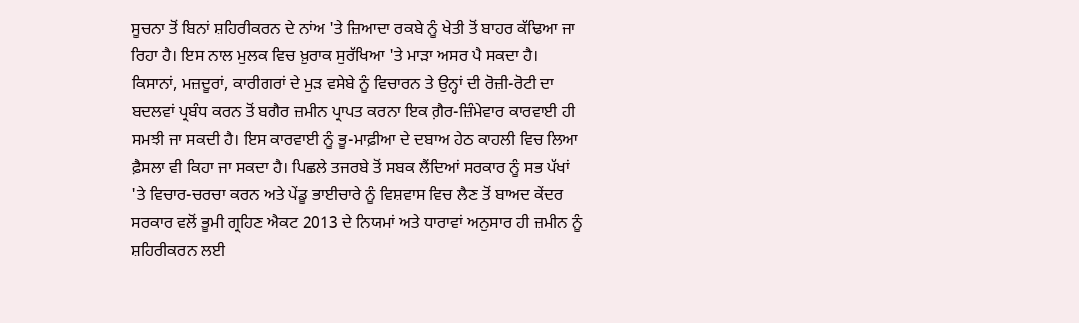ਸੂਚਨਾ ਤੋਂ ਬਿਨਾਂ ਸ਼ਹਿਰੀਕਰਨ ਦੇ ਨਾਂਅ 'ਤੇ ਜ਼ਿਆਦਾ ਰਕਬੇ ਨੂੰ ਖੇਤੀ ਤੋਂ ਬਾਹਰ ਕੱਢਿਆ ਜਾ ਰਿਹਾ ਹੈ। ਇਸ ਨਾਲ ਮੁਲਕ ਵਿਚ ਖ਼ੁਰਾਕ ਸੁਰੱਖਿਆ 'ਤੇ ਮਾੜਾ ਅਸਰ ਪੈ ਸਕਦਾ ਹੈ।
ਕਿਸਾਨਾਂ, ਮਜ਼ਦੂਰਾਂ, ਕਾਰੀਗਰਾਂ ਦੇ ਮੁੜ ਵਸੇਬੇ ਨੂੰ ਵਿਚਾਰਨ ਤੇ ਉਨ੍ਹਾਂ ਦੀ ਰੋਜ਼ੀ-ਰੋਟੀ ਦਾ ਬਦਲਵਾਂ ਪ੍ਰਬੰਧ ਕਰਨ ਤੋਂ ਬਗੈਰ ਜ਼ਮੀਨ ਪ੍ਰਾਪਤ ਕਰਨਾ ਇਕ ਗ਼ੈਰ-ਜ਼ਿੰਮੇਵਾਰ ਕਾਰਵਾਈ ਹੀ ਸਮਝੀ ਜਾ ਸਕਦੀ ਹੈ। ਇਸ ਕਾਰਵਾਈ ਨੂੰ ਭੂ-ਮਾਫ਼ੀਆ ਦੇ ਦਬਾਅ ਹੇਠ ਕਾਹਲੀ ਵਿਚ ਲਿਆ ਫ਼ੈਸਲਾ ਵੀ ਕਿਹਾ ਜਾ ਸਕਦਾ ਹੈ। ਪਿਛਲੇ ਤਜਰਬੇ ਤੋਂ ਸਬਕ ਲੈਂਦਿਆਂ ਸਰਕਾਰ ਨੂੰ ਸਭ ਪੱਖਾਂ 'ਤੇ ਵਿਚਾਰ-ਚਰਚਾ ਕਰਨ ਅਤੇ ਪੇਂਡੂ ਭਾਈਚਾਰੇ ਨੂੰ ਵਿਸ਼ਵਾਸ ਵਿਚ ਲੈਣ ਤੋਂ ਬਾਅਦ ਕੇਂਦਰ ਸਰਕਾਰ ਵਲੋਂ ਭੂਮੀ ਗ੍ਰਹਿਣ ਐਕਟ 2013 ਦੇ ਨਿਯਮਾਂ ਅਤੇ ਧਾਰਾਵਾਂ ਅਨੁਸਾਰ ਹੀ ਜ਼ਮੀਨ ਨੂੰ ਸ਼ਹਿਰੀਕਰਨ ਲਈ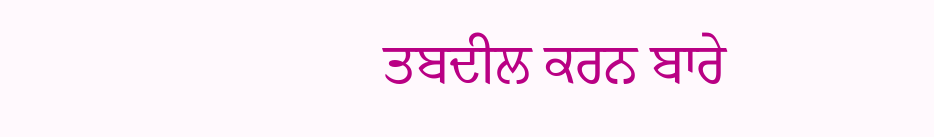ਤਬਦੀਲ ਕਰਨ ਬਾਰੇ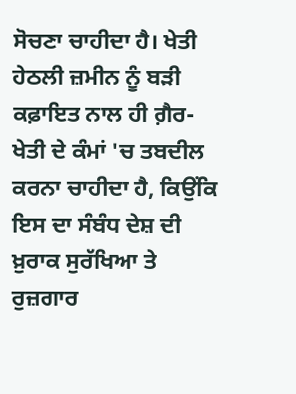ਸੋਚਣਾ ਚਾਹੀਦਾ ਹੈ। ਖੇਤੀ ਹੇਠਲੀ ਜ਼ਮੀਨ ਨੂੰ ਬੜੀ ਕਫ਼ਾਇਤ ਨਾਲ ਹੀ ਗ਼ੈਰ-ਖੇਤੀ ਦੇ ਕੰਮਾਂ 'ਚ ਤਬਦੀਲ ਕਰਨਾ ਚਾਹੀਦਾ ਹੈ, ਕਿਉਂਕਿ ਇਸ ਦਾ ਸੰਬੰਧ ਦੇਸ਼ ਦੀ ਖ਼ੁਰਾਕ ਸੁਰੱਖਿਆ ਤੇ ਰੁਜ਼ਗਾਰ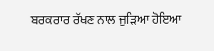ਬਰਕਰਾਰ ਰੱਖਣ ਨਾਲ ਜੁੜਿਆ ਹੋਇਆ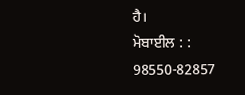ਹੈ।
ਮੋਬਾਈਲ : : 98550-82857